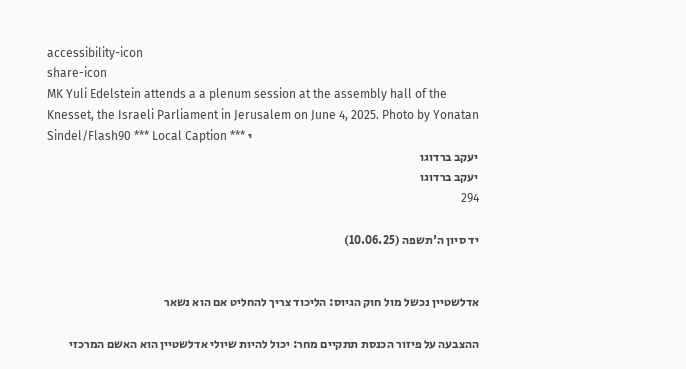accessibility-icon
share-icon
MK Yuli Edelstein attends a a plenum session at the assembly hall of the Knesset, the Israeli Parliament in Jerusalem on June 4, 2025. Photo by Yonatan Sindel/Flash90 *** Local Caption *** י
יעקב ברדוגו
יעקב ברדוגו
294

יד סיון ה'תשפה (10.06.25)


אדלשטיין נכשל מול חוק הגיוס: הליכוד צריך להחליט אם הוא נשאר

ההצבעה על פיזור הכנסת תתקיים מחר: יכול להיות שיולי אדלשטיין הוא האשם המרכזי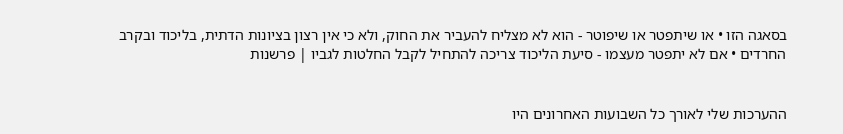בסאגה הזו • או שיתפטר או שיפוטר - הוא לא מצליח להעביר את החוק, ולא כי אין רצון בציונות הדתית, בליכוד ובקרב החרדים • אם לא יתפטר מעצמו - סיעת הליכוד צריכה להתחיל לקבל החלטות לגביו | פרשנות


ההערכות שלי לאורך כל השבועות האחרונים היו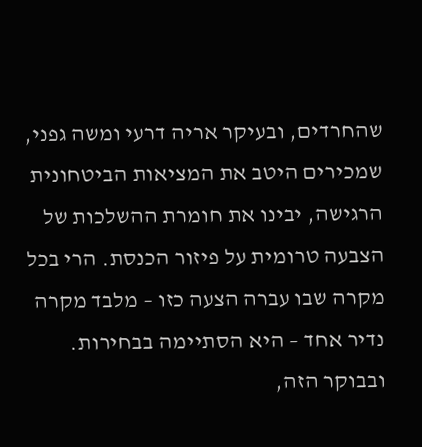שהחרדים, ובעיקר אריה דרעי ומשה גפני, שמכירים היטב את המציאות הביטחונית הרגישה, יבינו את חומרת ההשלכות של הצבעה טרומית על פיזור הכנסת. הרי בכל מקרה שבו עברה הצעה כזו – מלבד מקרה נדיר אחד – היא הסתיימה בבחירות. ובבוקר הזה,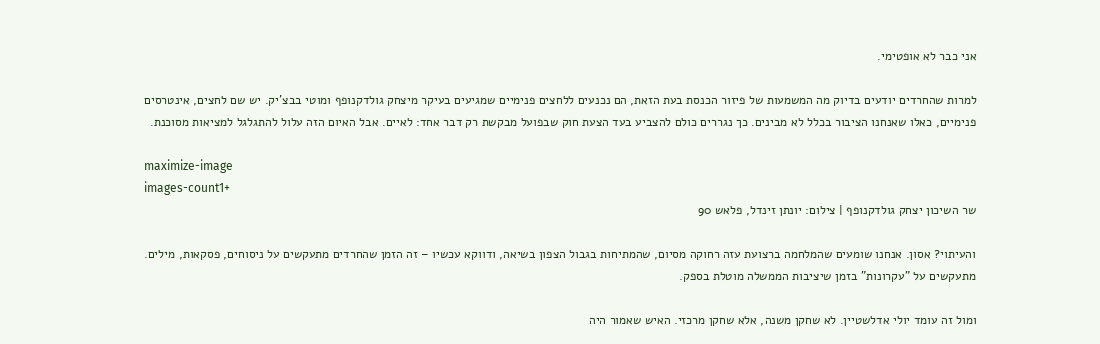אני כבר לא אופטימי.

למרות שהחרדים יודעים בדיוק מה המשמעות של פיזור הכנסת בעת הזאת, הם נכנעים ללחצים פנימיים שמגיעים בעיקר מיצחק גולדקנופף ומוטי בבצ'יק. יש שם לחצים, אינטרסים פנימיים, כאלו שאנחנו הציבור בכלל לא מבינים. כך נגררים כולם להצביע בעד הצעת חוק שבפועל מבקשת רק דבר אחד: לאיים. אבל האיום הזה עלול להתגלגל למציאות מסוכנת.

maximize-image
images-count1+
שר השיכון יצחק גולדקנופף | צילום: יונתן זינדל, פלאש 90

והעיתוי? אסון. אנחנו שומעים שהמלחמה ברצועת עזה רחוקה מסיום, שהמתיחות בגבול הצפון בשיאה, ודווקא עכשיו – זה הזמן שהחרדים מתעקשים על ניסוחים, פסקאות, מילים. מתעקשים על "עקרונות" בזמן שיציבות הממשלה מוטלת בספק.

ומול זה עומד יולי אדלשטיין. לא שחקן משנה, אלא שחקן מרכזי. האיש שאמור היה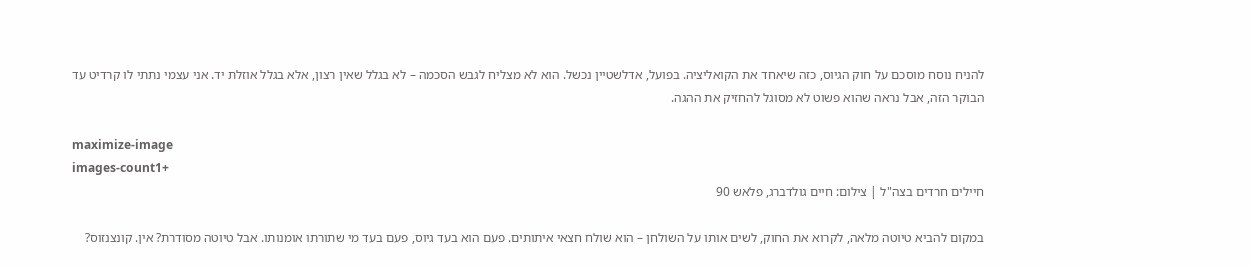להניח נוסח מוסכם על חוק הגיוס, כזה שיאחד את הקואליציה. בפועל, אדלשטיין נכשל. הוא לא מצליח לגבש הסכמה – לא בגלל שאין רצון, אלא בגלל אוזלת יד. אני עצמי נתתי לו קרדיט עד הבוקר הזה, אבל נראה שהוא פשוט לא מסוגל להחזיק את ההגה.

maximize-image
images-count1+
חיילים חרדים בצה"ל | צילום: חיים גולדברג, פלאש 90

במקום להביא טיוטה מלאה, לקרוא את החוק, לשים אותו על השולחן – הוא שולח חצאי איתותים. פעם הוא בעד גיוס, פעם בעד מי שתורתו אומנותו. אבל טיוטה מסודרת? אין. קונצנזוס?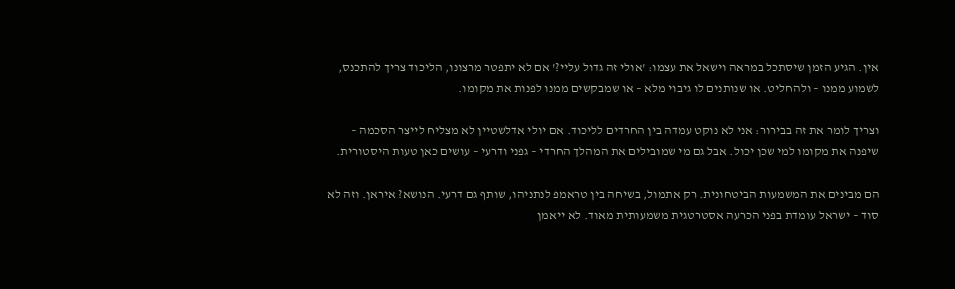אין. הגיע הזמן שיסתכל במראה וישאל את עצמו: 'אולי זה גדול עליי?' אם לא יתפטר מרצונו, הליכוד צריך להתכנס, לשמוע ממנו – ולהחליט. או שנותנים לו גיבוי מלא – או שמבקשים ממנו לפנות את מקומו.

וצריך לומר את זה בבירור: אני לא נוקט עמדה בין החרדים לליכוד. אם יולי אדלשטיין לא מצליח לייצר הסכמה – שיפנה את מקומו למי שכן יכול. אבל גם מי שמובילים את המהלך החרדי – גפני ודרעי – עושים כאן טעות היסטורית.

הם מבינים את המשמעות הביטחונית. רק אתמול, בשיחה בין טראמפ לנתניהו, שותף גם דרעי. הנושא? איראן. וזה לא סוד – ישראל עומדת בפני הכרעה אסטרטגית משמעותית מאוד. לא ייאמן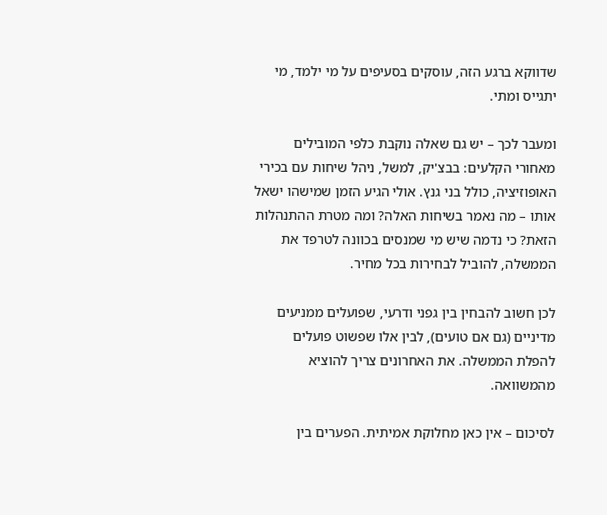שדווקא ברגע הזה, עוסקים בסעיפים על מי ילמד, מי יתגייס ומתי.

ומעבר לכך – יש גם שאלה נוקבת כלפי המובילים מאחורי הקלעים: בבצ'יק, למשל, ניהל שיחות עם בכירי האופוזיציה, כולל בני גנץ. אולי הגיע הזמן שמישהו ישאל אותו – מה נאמר בשיחות האלה? ומה מטרת ההתנהלות הזאת? כי נדמה שיש מי שמנסים בכוונה לטרפד את הממשלה, להוביל לבחירות בכל מחיר.

לכן חשוב להבחין בין גפני ודרעי, שפועלים ממניעים מדיניים (גם אם טועים), לבין אלו שפשוט פועלים להפלת הממשלה. את האחרונים צריך להוציא מהמשוואה.

לסיכום – אין כאן מחלוקת אמיתית. הפערים בין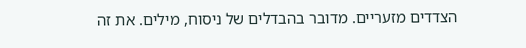הצדדים מזעריים. מדובר בהבדלים של ניסוח, מילים. את זה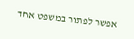אפשר לפתור במשפט אחד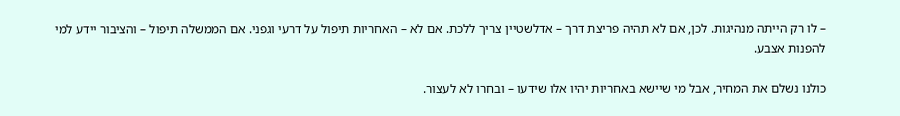– לו רק הייתה מנהיגות. לכן, אם לא תהיה פריצת דרך – אדלשטיין צריך ללכת. אם לא – האחריות תיפול על דרעי וגפני. אם הממשלה תיפול – והציבור יידע למי להפנות אצבע.

כולנו נשלם את המחיר, אבל מי שיישא באחריות יהיו אלו שידעו – ובחרו לא לעצור.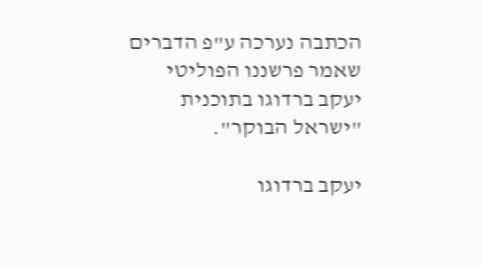הכתבה נערכה ע"פ הדברים שאמר פרשננו הפוליטי יעקב ברדוגו בתוכנית "ישראל הבוקר".

יעקב ברדוגו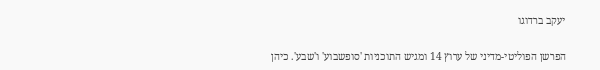יעקב ברדוגו

הפרשן הפוליטי-מדיני של ערוץ 14 ומגיש התוכניות 'סופשבוע' ו'שבע'. כיהן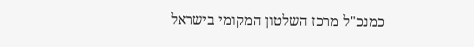כמנכ"ל מרכז השלטון המקומי בישראל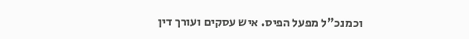וכמנכ"ל מפעל הפיס. איש עסקים ועורך דין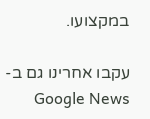במקצועו.

עקבו אחרינו גם ב-Google News